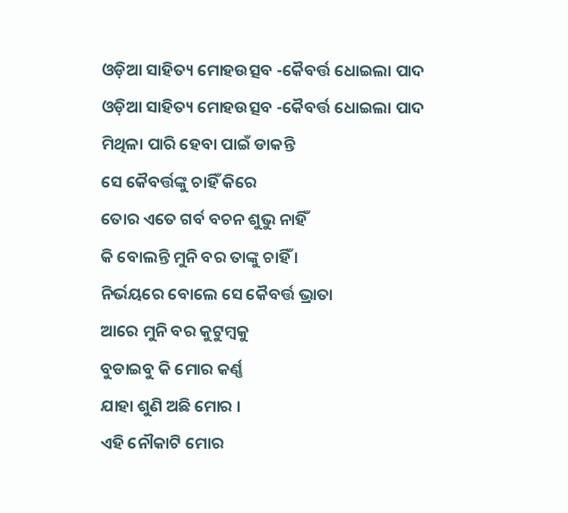ଓଡ଼ିଆ ସାହିତ୍ୟ ମୋହଉତ୍ସବ -କୈବର୍ତ୍ତ ଧୋଇଲା ପାଦ
ଓଡ଼ିଆ ସାହିତ୍ୟ ମୋହଉତ୍ସବ -କୈବର୍ତ୍ତ ଧୋଇଲା ପାଦ
ମିଥିଳା ପାରି ହେବା ପାଇଁ ଡାକନ୍ତି
ସେ କୈବର୍ତ୍ତଙ୍କୁ ଚାହିଁ କିରେ
ତୋର ଏତେ ଗର୍ବ ବଚନ ଶୁଭୁ ନାହିଁ
କି ବୋଲନ୍ତି ମୁନି ବର ତାଙ୍କୁ ଚାହିଁ ।
ନିର୍ଭୟରେ ବୋଲେ ସେ କୈବର୍ତ୍ତ ଭ୍ରାତା
ଆରେ ମୁନି ବର କୁଟୁମ୍ବକୁ
ବୁଡାଇବୁ କି ମୋର କର୍ଣ୍ଣ
ଯାହା ଶୁଣି ଅଛି ମୋର ।
ଏହି ନୌକାଟି ମୋର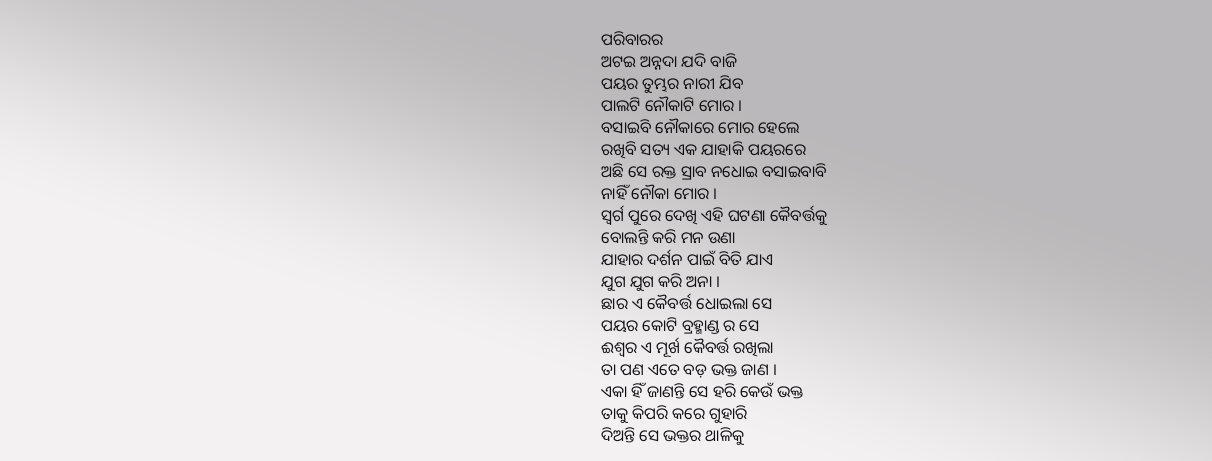ପରିବାରର
ଅଟଇ ଅନ୍ନଦା ଯଦି ବାଜି
ପୟର ତୁମ୍ଭର ନାରୀ ଯିବ
ପାଲଟି ନୌକାଟି ମୋର ।
ବସାଇବି ନୌକାରେ ମୋର ହେଲେ
ରଖିବି ସତ୍ୟ ଏକ ଯାହାକି ପୟରରେ
ଅଛି ସେ ରକ୍ତ ସ୍ରାବ ନଧୋଇ ବସାଇବାବି
ନାହିଁ ନୌକା ମୋର ।
ସ୍ୱର୍ଗ ପୁରେ ଦେଖି ଏହି ଘଟଣା କୈବର୍ତ୍ତକୁ
ବୋଲନ୍ତି କରି ମନ ଉଣା
ଯାହାର ଦର୍ଶନ ପାଇଁ ବିତି ଯାଏ
ଯୁଗ ଯୁଗ କରି ଅନା ।
ଛାର ଏ କୈବର୍ତ୍ତ ଧୋଇଲା ସେ
ପୟର କୋଟି ବ୍ରହ୍ମାଣ୍ଡ ର ସେ
ଈଶ୍ୱର ଏ ମୂର୍ଖ କୈବର୍ତ୍ତ ରଖିଲା
ତା ପଣ ଏତେ ବଡ଼ ଭକ୍ତ ଜାଣ ।
ଏକା ହିଁ ଜାଣନ୍ତି ସେ ହରି କେଉଁ ଭକ୍ତ
ତାକୁ କିପରି କରେ ଗୁହାରି
ଦିଅନ୍ତି ସେ ଭକ୍ତର ଥାଳିକୁ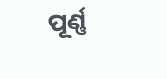ପୂର୍ଣ୍ଣ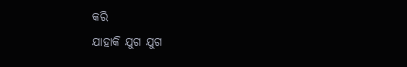କରି
ଯାହାକି ଯୁଗ ଯୁଗ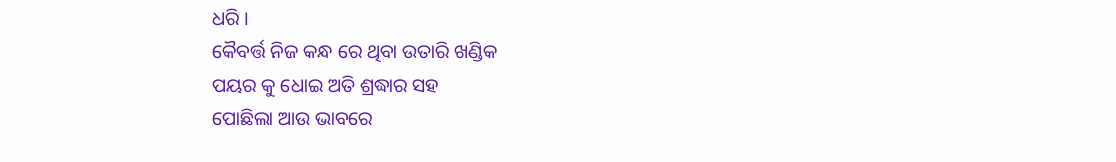ଧରି ।
କୈବର୍ତ୍ତ ନିଜ କନ୍ଧ ରେ ଥିବା ଉତାରି ଖଣ୍ଡିକ
ପୟର କୁ ଧୋଇ ଅତି ଶ୍ରଦ୍ଧାର ସହ
ପୋଛିଲା ଆଉ ଭାବରେ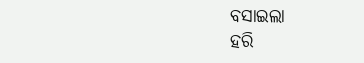ବସାଇଲା
ହରି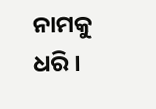ନାମକୁ ଧରି ।